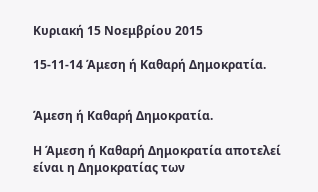Κυριακή 15 Νοεμβρίου 2015

15-11-14 Άμεση ή Καθαρή Δημοκρατία.


Άμεση ή Καθαρή Δημοκρατία.

Η Άμεση ή Καθαρή Δημοκρατία αποτελεί είναι η Δημοκρατίας των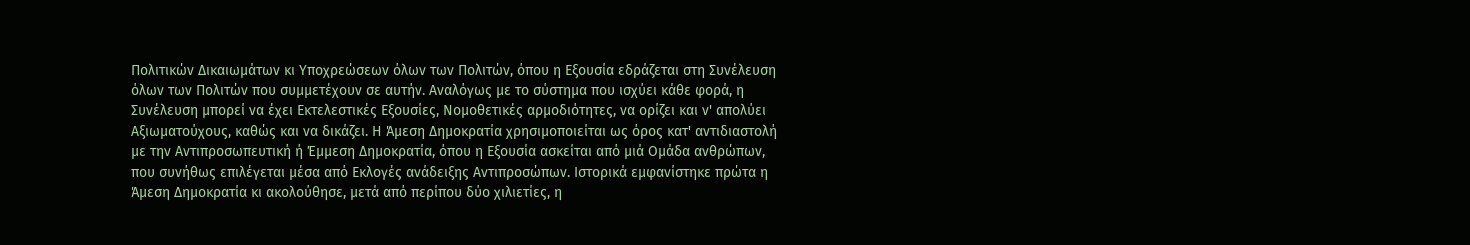Πολιτικών Δικαιωμάτων κι Υποχρεώσεων όλων των Πολιτών, όπου η Εξουσία εδράζεται στη Συνέλευση όλων των Πολιτών που συμμετέχουν σε αυτήν. Αναλόγως με το σύστημα που ισχύει κάθε φορά, η Συνέλευση μπορεί να έχει Εκτελεστικές Εξουσίες, Νομοθετικές αρμοδιότητες, να ορίζει και ν' απολύει Αξιωματούχους, καθώς και να δικάζει. Η Άμεση Δημοκρατία χρησιμοποιείται ως όρος κατ' αντιδιαστολή με την Αντιπροσωπευτική ή Έμμεση Δημοκρατία, όπου η Εξουσία ασκείται από μιά Ομάδα ανθρώπων, που συνήθως επιλέγεται μέσα από Εκλογές ανάδειξης Αντιπροσώπων. Ιστορικά εμφανίστηκε πρώτα η Άμεση Δημοκρατία κι ακολούθησε, μετά από περίπου δύο χιλιετίες, η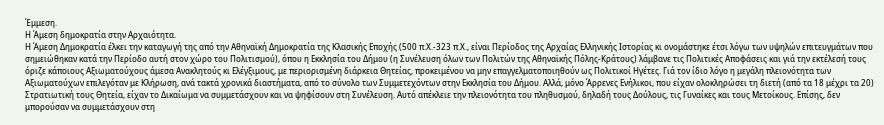Έμμεση.
Η Άμεση δημοκρατία στην Αρχαιότητα.
Η Άμεση Δημοκρατία έλκει την καταγωγή της από την Αθηναϊκή Δημοκρατία της Κλασικής Εποχής (500 π.Χ.-323 π.Χ., είναι Περίοδος της Αρχαίας Ελληνικής Ιστορίας κι ονομάστηκε έτσι λόγω των υψηλών επιτευγμάτων που σημειώθηκαν κατά την Περίοδο αυτή στον χώρο του Πολιτισμού), όπου η Εκκλησία του Δήμου (η Συνέλευση όλων των Πολιτών της Αθηναϊκής Πόλης-Κράτους) λάμβανε τις Πολιτικές Αποφάσεις και γιά την εκτέλεσή τους όριζε κάποιους Αξιωματούχους άμεσα Ανακλητούς κι Ελέγξιμους, με περιορισμένη διάρκεια Θητείας, προκειμένου να μην επαγγελματοποιηθούν ως Πολιτικοί Ηγέτες. Γιά τον ίδιο λόγο η μεγάλη πλειονότητα των Αξιωματούχων επιλεγόταν με Κλήρωση, ανά τακτά χρονικά διαστήματα, από το σύνολο των Συμμετεχόντων στην Εκκλησία του Δήμου. Αλλά, μόνο Άρρενες Ενήλικοι, που είχαν ολοκληρώσει τη διετή (από τα 18 μέχρι τα 20) Στρατιωτική τους Θητεία, είχαν το Δικαίωμα να συμμετάσχουν και να ψηφίσουν στη Συνέλευση. Αυτό απέκλειε την πλειονότητα του πληθυσμού, δηλαδή τους Δούλους, τις Γυναίκες και τους Μετοίκους. Επίσης, δεν μπορούσαν να συμμετάσχουν στη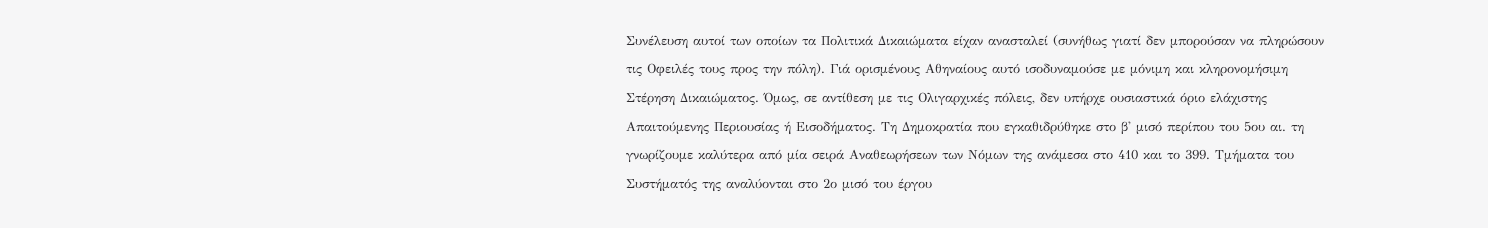Συνέλευση αυτοί των οποίων τα Πολιτικά Δικαιώματα είχαν ανασταλεί (συνήθως γιατί δεν μπορούσαν να πληρώσουν τις Οφειλές τους προς την πόλη). Γιά ορισμένους Αθηναίους αυτό ισοδυναμούσε με μόνιμη και κληρονομήσιμη Στέρηση Δικαιώματος. Όμως, σε αντίθεση με τις Ολιγαρχικές πόλεις, δεν υπήρχε ουσιαστικά όριο ελάχιστης Απαιτούμενης Περιουσίας ή Εισοδήματος. Τη Δημοκρατία που εγκαθιδρύθηκε στο β' μισό περίπου του 5ου αι. τη γνωρίζουμε καλύτερα από μία σειρά Αναθεωρήσεων των Νόμων της ανάμεσα στο 410 και το 399. Τμήματα του Συστήματός της αναλύονται στο 2ο μισό του έργου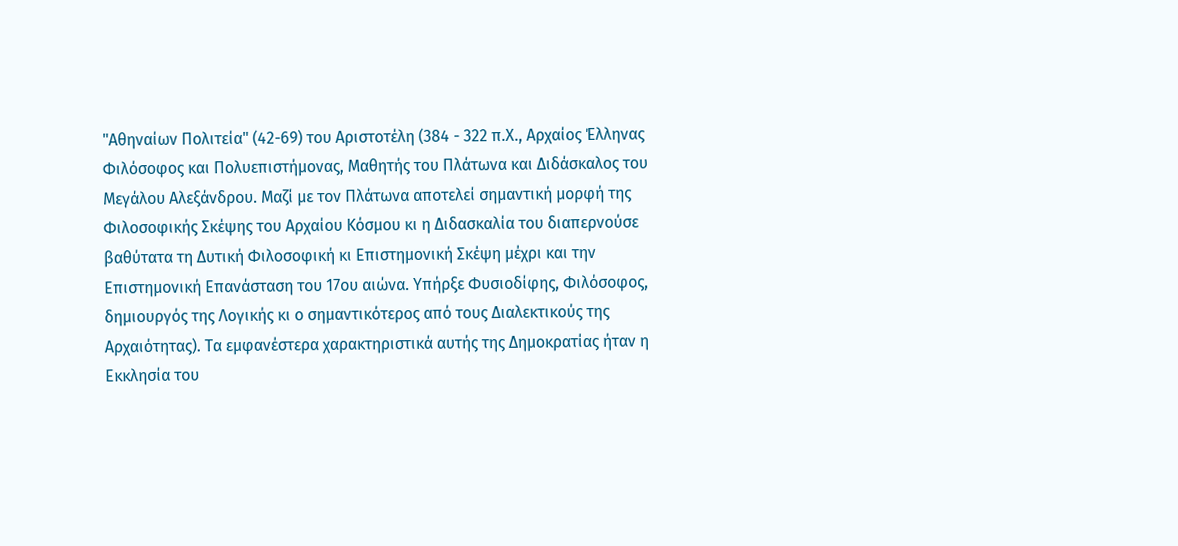"Αθηναίων Πολιτεία" (42-69) του Αριστοτέλη (384 - 322 π.Χ., Αρχαίος Έλληνας Φιλόσοφος και Πολυεπιστήμονας, Μαθητής του Πλάτωνα και Διδάσκαλος του Μεγάλου Αλεξάνδρου. Μαζί με τον Πλάτωνα αποτελεί σημαντική μορφή της Φιλοσοφικής Σκέψης του Αρχαίου Κόσμου κι η Διδασκαλία του διαπερνούσε βαθύτατα τη Δυτική Φιλοσοφική κι Επιστημονική Σκέψη μέχρι και την Επιστημονική Επανάσταση του 17ου αιώνα. Υπήρξε Φυσιοδίφης, Φιλόσοφος, δημιουργός της Λογικής κι ο σημαντικότερος από τους Διαλεκτικούς της Αρχαιότητας). Τα εμφανέστερα χαρακτηριστικά αυτής της Δημοκρατίας ήταν η Εκκλησία του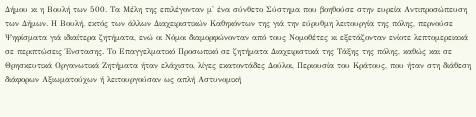Δήμου κι η Βουλή των 500. Τα Μέλη της επιλέγονταν μ' ένα σύνθετο Σύστημα που βοηθούσε στην ευρεία Αντιπροσώπευση των Δήμων. Η Βουλή, εκτός των άλλων Διαχειριστικών Καθηκόντων της γιά την εύρυθμη λειτουργία της πόλης, περνούσε Ψηφίσματα γιά ιδιαίτερα ζητήματα, ενώ οι Νόμοι διαμορφώνονταν από τους Νομοθέτες κι εξετάζονταν ενίοτε λεπτομερειακά σε περιπτώσεις Ένστασης. Το Επαγγελματικό Προσωπικό σε ζητήματα Διαχειριστικά της Τάξης της πόλης, καθώς και σε Θρησκευτικά Οργανωτικά Ζητήματα ήταν ελάχιστο, λίγες εκατοντάδες Δούλοι, Περιουσία του Κράτους, που ήταν στη διάθεση διάφορων Αξιωματούχων ή λειτουργούσαν ως απλή Αστυνομική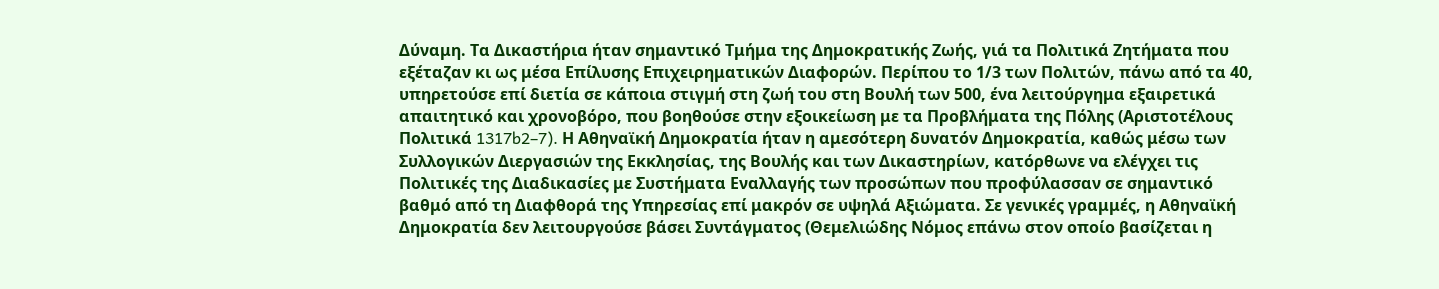Δύναμη. Τα Δικαστήρια ήταν σημαντικό Τμήμα της Δημοκρατικής Ζωής, γιά τα Πολιτικά Ζητήματα που εξέταζαν κι ως μέσα Επίλυσης Επιχειρηματικών Διαφορών. Περίπου το 1/3 των Πολιτών, πάνω από τα 40, υπηρετούσε επί διετία σε κάποια στιγμή στη ζωή του στη Βουλή των 500, ένα λειτούργημα εξαιρετικά απαιτητικό και χρονοβόρο, που βοηθούσε στην εξοικείωση με τα Προβλήματα της Πόλης (Αριστοτέλους Πολιτικά 1317b2–7). Η Αθηναϊκή Δημοκρατία ήταν η αμεσότερη δυνατόν Δημοκρατία, καθώς μέσω των Συλλογικών Διεργασιών της Εκκλησίας, της Βουλής και των Δικαστηρίων, κατόρθωνε να ελέγχει τις Πολιτικές της Διαδικασίες με Συστήματα Εναλλαγής των προσώπων που προφύλασσαν σε σημαντικό βαθμό από τη Διαφθορά της Υπηρεσίας επί μακρόν σε υψηλά Αξιώματα. Σε γενικές γραμμές, η Αθηναϊκή Δημοκρατία δεν λειτουργούσε βάσει Συντάγματος (Θεμελιώδης Νόμος επάνω στον οποίο βασίζεται η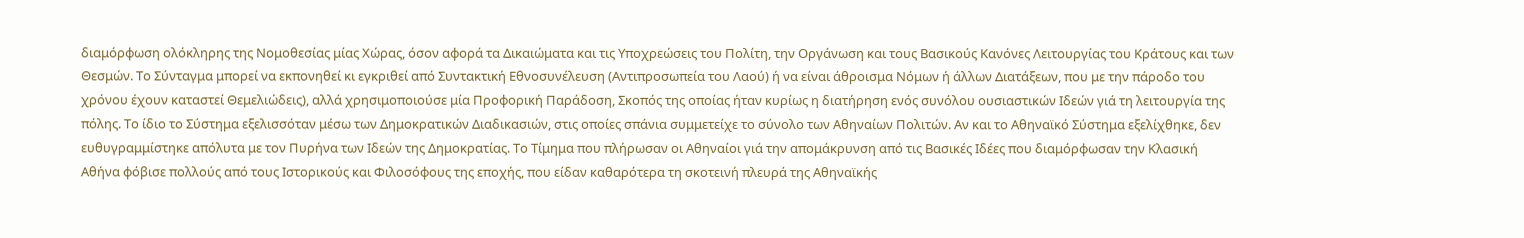διαμόρφωση ολόκληρης της Νομοθεσίας μίας Χώρας, όσον αφορά τα Δικαιώματα και τις Υποχρεώσεις του Πολίτη, την Οργάνωση και τους Βασικούς Κανόνες Λειτουργίας του Κράτους και των Θεσμών. Το Σύνταγμα μπορεί να εκπονηθεί κι εγκριθεί από Συντακτική Εθνοσυνέλευση (Αντιπροσωπεία του Λαού) ή να είναι άθροισμα Νόμων ή άλλων Διατάξεων, που με την πάροδο του χρόνου έχουν καταστεί Θεμελιώδεις), αλλά χρησιμοποιούσε μία Προφορική Παράδοση, Σκοπός της οποίας ήταν κυρίως η διατήρηση ενός συνόλου ουσιαστικών Ιδεών γιά τη λειτουργία της πόλης. Το ίδιο το Σύστημα εξελισσόταν μέσω των Δημοκρατικών Διαδικασιών, στις οποίες σπάνια συμμετείχε το σύνολο των Αθηναίων Πολιτών. Αν και το Αθηναϊκό Σύστημα εξελίχθηκε, δεν ευθυγραμμίστηκε απόλυτα με τον Πυρήνα των Ιδεών της Δημοκρατίας. Το Τίμημα που πλήρωσαν οι Αθηναίοι γιά την απομάκρυνση από τις Βασικές Ιδέες που διαμόρφωσαν την Κλασική Αθήνα φόβισε πολλούς από τους Ιστορικούς και Φιλοσόφους της εποχής, που είδαν καθαρότερα τη σκοτεινή πλευρά της Αθηναϊκής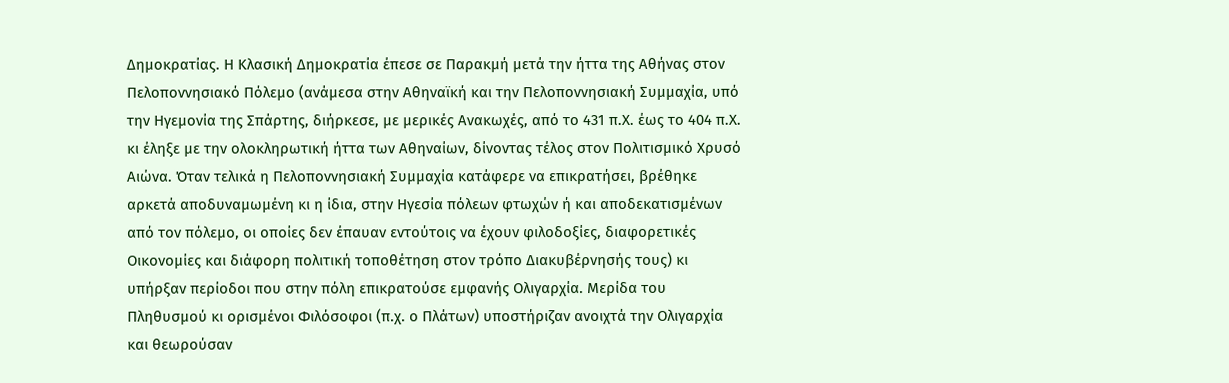Δημοκρατίας. Η Κλασική Δημοκρατία έπεσε σε Παρακμή μετά την ήττα της Αθήνας στον Πελοποννησιακό Πόλεμο (ανάμεσα στην Αθηναϊκή και την Πελοποννησιακή Συμμαχία, υπό την Ηγεμονία της Σπάρτης, διήρκεσε, με μερικές Ανακωχές, από το 431 π.Χ. έως το 404 π.Χ. κι έληξε με την ολοκληρωτική ήττα των Αθηναίων, δίνοντας τέλος στον Πολιτισμικό Χρυσό Αιώνα. Όταν τελικά η Πελοποννησιακή Συμμαχία κατάφερε να επικρατήσει, βρέθηκε αρκετά αποδυναμωμένη κι η ίδια, στην Ηγεσία πόλεων φτωχών ή και αποδεκατισμένων από τον πόλεμο, οι οποίες δεν έπαυαν εντούτοις να έχουν φιλοδοξίες, διαφορετικές Οικονομίες και διάφορη πολιτική τοποθέτηση στον τρόπο Διακυβέρνησής τους) κι υπήρξαν περίοδοι που στην πόλη επικρατούσε εμφανής Ολιγαρχία. Μερίδα του Πληθυσμού κι ορισμένοι Φιλόσοφοι (π.χ. ο Πλάτων) υποστήριζαν ανοιχτά την Ολιγαρχία και θεωρούσαν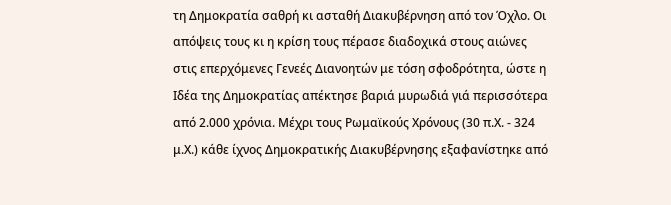τη Δημοκρατία σαθρή κι ασταθή Διακυβέρνηση από τον Όχλο. Οι απόψεις τους κι η κρίση τους πέρασε διαδοχικά στους αιώνες στις επερχόμενες Γενεές Διανοητών με τόση σφοδρότητα, ώστε η Ιδέα της Δημοκρατίας απέκτησε βαριά μυρωδιά γιά περισσότερα από 2.000 χρόνια. Μέχρι τους Ρωμαϊκούς Χρόνους (30 π.Χ. - 324 μ.Χ.) κάθε ίχνος Δημοκρατικής Διακυβέρνησης εξαφανίστηκε από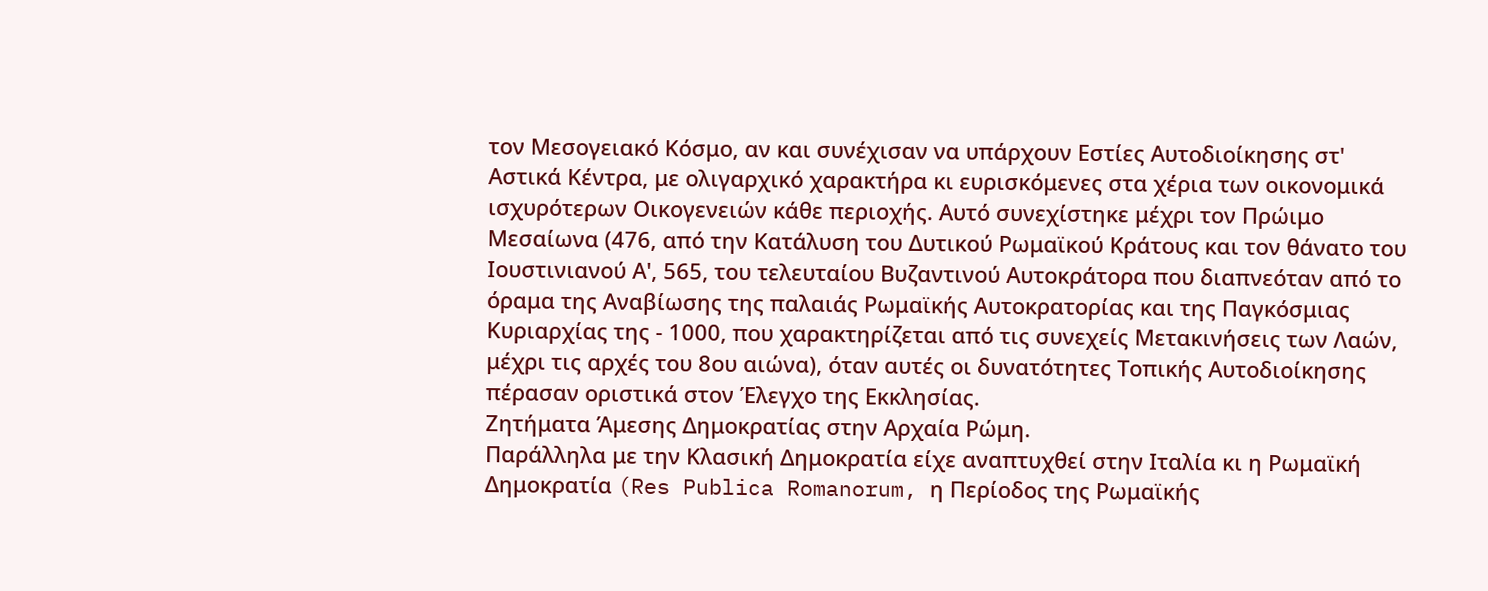τον Μεσογειακό Κόσμο, αν και συνέχισαν να υπάρχουν Εστίες Αυτοδιοίκησης στ' Αστικά Κέντρα, με ολιγαρχικό χαρακτήρα κι ευρισκόμενες στα χέρια των οικονομικά ισχυρότερων Οικογενειών κάθε περιοχής. Αυτό συνεχίστηκε μέχρι τον Πρώιμο Μεσαίωνα (476, από την Κατάλυση του Δυτικού Ρωμαϊκού Κράτους και τον θάνατο του Ιουστινιανού Α', 565, του τελευταίου Βυζαντινού Αυτοκράτορα που διαπνεόταν από το όραμα της Αναβίωσης της παλαιάς Ρωμαϊκής Αυτοκρατορίας και της Παγκόσμιας Κυριαρχίας της - 1000, που χαρακτηρίζεται από τις συνεχείς Μετακινήσεις των Λαών, μέχρι τις αρχές του 8ου αιώνα), όταν αυτές οι δυνατότητες Τοπικής Αυτοδιοίκησης πέρασαν οριστικά στον Έλεγχο της Εκκλησίας.
Ζητήματα Άμεσης Δημοκρατίας στην Αρχαία Ρώμη.
Παράλληλα με την Κλασική Δημοκρατία είχε αναπτυχθεί στην Ιταλία κι η Ρωμαϊκή Δημοκρατία (Res Publica Romanorum, η Περίοδος της Ρωμαϊκής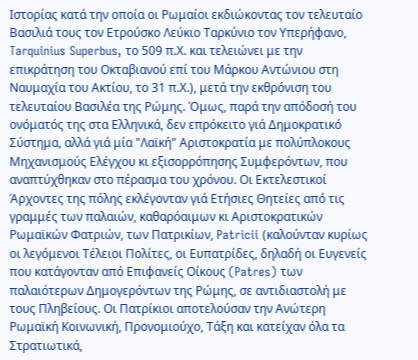Ιστορίας κατά την οποία οι Ρωμαίοι εκδιώκοντας τον τελευταίο Βασιλιά τους τον Ετρούσκο Λεύκιο Ταρκύνιο τον Υπερήφανο, Tarquinius Superbus, το 509 π.Χ. και τελειώνει με την επικράτηση του Οκταβιανού επί του Μάρκου Αντώνιου στη Ναυμαχία του Ακτίου, το 31 π.Χ.), μετά την εκθρόνιση του τελευταίου Βασιλέα της Ρώμης. Όμως, παρά την απόδοσή του ονόματός της στα Ελληνικά, δεν επρόκειτο γιά Δημοκρατικό Σύστημα, αλλά γιά μία "Λαϊκή" Αριστοκρατία με πολύπλοκους Μηχανισμούς Ελέγχου κι εξισορρόπησης Συμφερόντων, που αναπτύχθηκαν στο πέρασμα του χρόνου. Οι Εκτελεστικοί Άρχοντες της πόλης εκλέγονταν γιά Ετήσιες Θητείες από τις γραμμές των παλαιών, καθαρόαιμων κι Αριστοκρατικών Ρωμαϊκών Φατριών, των Πατρικίων, Patricii (καλούνταν κυρίως οι λεγόμενοι Τέλειοι Πολίτες, οι Ευπατρίδες, δηλαδή οι Ευγενείς που κατάγονταν από Επιφανείς Οίκους (Patres) των παλαιότερων Δημογερόντων της Ρώμης, σε αντιδιαστολή με τους Πληβείους. Οι Πατρίκιοι αποτελούσαν την Ανώτερη Ρωμαϊκή Κοινωνική, Προνομιούχο, Τάξη και κατείχαν όλα τα Στρατιωτικά,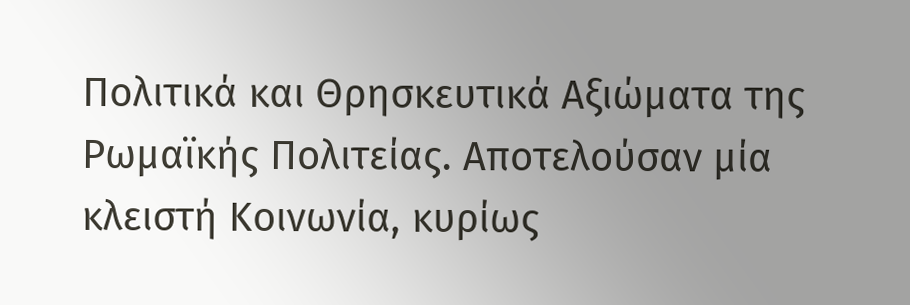Πολιτικά και Θρησκευτικά Αξιώματα της Ρωμαϊκής Πολιτείας. Αποτελούσαν μία κλειστή Κοινωνία, κυρίως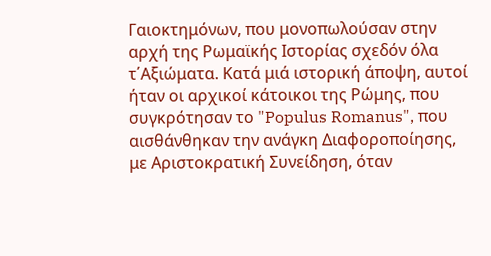Γαιοκτημόνων, που μονοπωλούσαν στην αρχή της Ρωμαϊκής Ιστορίας σχεδόν όλα τ΄Αξιώματα. Κατά μιά ιστορική άποψη, αυτοί ήταν οι αρχικοί κάτοικοι της Ρώμης, που συγκρότησαν το "Populus Romanus", που αισθάνθηκαν την ανάγκη Διαφοροποίησης, με Αριστοκρατική Συνείδηση, όταν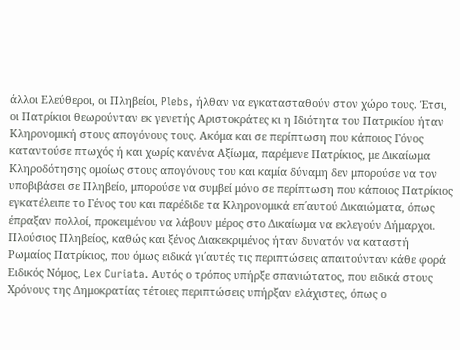άλλοι Ελεύθεροι, οι Πληβείοι, Plebs, ήλθαν να εγκατασταθούν στον χώρο τους. Έτσι, οι Πατρίκιοι θεωρούνταν εκ γενετής Αριστοκράτες κι η Ιδιότητα του Πατρικίου ήταν Κληρονομική στους απογόνους τους. Ακόμα και σε περίπτωση που κάποιος Γόνος καταντούσε πτωχός ή και χωρίς κανένα Αξίωμα, παρέμενε Πατρίκιος, με Δικαίωμα Κληροδότησης ομοίως στους απογόνους του και καμία δύναμη δεν μπορούσε να τον υποβιβάσει σε Πληβείο, μπορούσε να συμβεί μόνο σε περίπτωση που κάποιος Πατρίκιος εγκατέλειπε το Γένος του και παρέδιδε τα Κληρονομικά επ΄αυτού Δικαιώματα, όπως έπραξαν πολλοί, προκειμένου να λάβουν μέρος στο Δικαίωμα να εκλεγούν Δήμαρχοι. Πλούσιος Πληβείος, καθώς και ξένος Διακεκριμένος ήταν δυνατόν να καταστή Ρωμαίος Πατρίκιος, που όμως ειδικά γι΄αυτές τις περιπτώσεις απαιτούνταν κάθε φορά Ειδικός Νόμος, Lex Curiata. Αυτός ο τρόπος υπήρξε σπανιώτατος, που ειδικά στους Χρόνους της Δημοκρατίας τέτοιες περιπτώσεις υπήρξαν ελάχιστες, όπως ο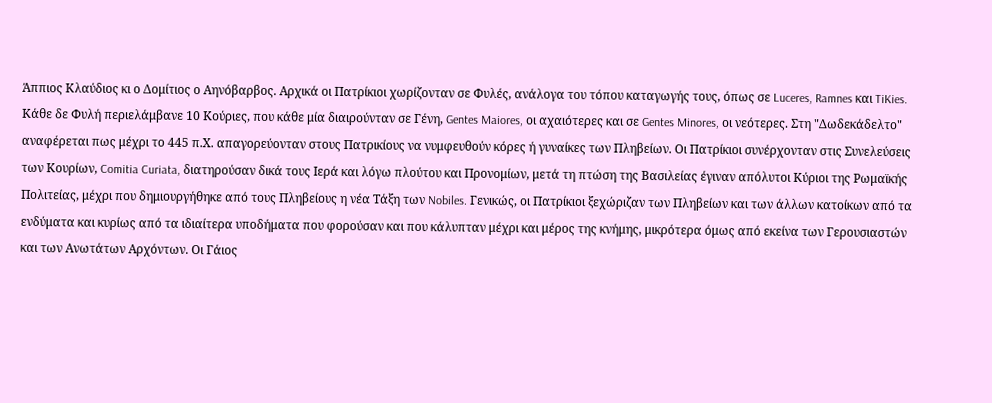Άππιος Κλαύδιος κι ο Δομίτιος ο Αηνόβαρβος. Αρχικά οι Πατρίκιοι χωρίζονταν σε Φυλές, ανάλογα του τόπου καταγωγής τους, όπως σε Luceres, Ramnes και TiKies. Κάθε δε Φυλή περιελάμβανε 10 Κούριες, που κάθε μία διαιρούνταν σε Γένη, Gentes Maiores, οι αχαιότερες και σε Gentes Minores, οι νεότερες. Στη "Δωδεκάδελτο" αναφέρεται πως μέχρι το 445 π.Χ. απαγορεύονταν στους Πατρικίους να νυμφευθούν κόρες ή γυναίκες των Πληβείων. Οι Πατρίκιοι συνέρχονταν στις Συνελεύσεις των Κουρίων, Comitia Curiata, διατηρούσαν δικά τους Ιερά και λόγω πλούτου και Προνομίων, μετά τη πτώση της Βασιλείας έγιναν απόλυτοι Κύριοι της Ρωμαϊκής Πολιτείας, μέχρι που δημιουργήθηκε από τους Πληβείους η νέα Τάξη των Nobiles. Γενικώς, οι Πατρίκιοι ξεχώριζαν των Πληβείων και των άλλων κατοίκων από τα ενδύματα και κυρίως από τα ιδιαίτερα υποδήματα που φορούσαν και που κάλυπταν μέχρι και μέρος της κνήμης, μικρότερα όμως από εκείνα των Γερουσιαστών και των Ανωτάτων Αρχόντων. Οι Γάιος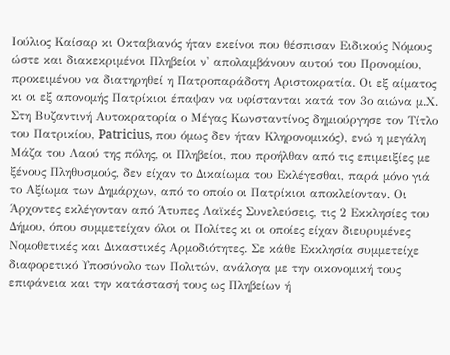Ιούλιος Καίσαρ κι Οκταβιανός ήταν εκείνοι που θέσπισαν Ειδικούς Νόμους ώστε και διακεκριμένοι Πληβείοι ν' απολαμβάνουν αυτού του Προνομίου, προκειμένου να διατηρηθεί η Πατροπαράδοτη Αριστοκρατία. Οι εξ αίματος κι οι εξ απονομής Πατρίκιοι έπαψαν να υφίστανται κατά τον 3ο αιώνα μ.Χ. Στη Βυζαντινή Αυτοκρατορία ο Μέγας Κωνσταντίνος δημιούργησε τον Τίτλο του Πατρικίου, Patricius, που όμως δεν ήταν Κληρονομικός), ενώ η μεγάλη Μάζα του Λαού της πόλης, οι Πληβείοι, που προήλθαν από τις επιμειξίες με ξένους Πληθυσμούς, δεν είχαν το Δικαίωμα του Εκλέγεσθαι, παρά μόνο γιά το Αξίωμα των Δημάρχων, από το οποίο οι Πατρίκιοι αποκλείονταν. Οι Άρχοντες εκλέγονταν από Άτυπες Λαϊκές Συνελεύσεις, τις 2 Εκκλησίες του Δήμου, όπου συμμετείχαν όλοι οι Πολίτες κι οι οποίες είχαν διευρυμένες Νομοθετικές και Δικαστικές Αρμοδιότητες. Σε κάθε Εκκλησία συμμετείχε διαφορετικό Υποσύνολο των Πολιτών, ανάλογα με την οικονομική τους επιφάνεια και την κατάστασή τους ως Πληβείων ή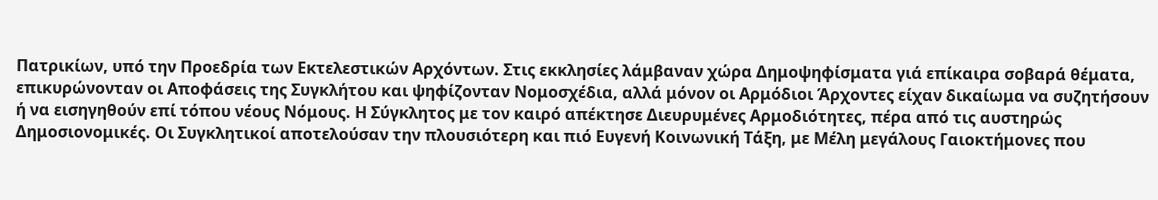Πατρικίων, υπό την Προεδρία των Εκτελεστικών Αρχόντων. Στις εκκλησίες λάμβαναν χώρα Δημοψηφίσματα γιά επίκαιρα σοβαρά θέματα, επικυρώνονταν οι Αποφάσεις της Συγκλήτου και ψηφίζονταν Νομοσχέδια, αλλά μόνον οι Αρμόδιοι Άρχοντες είχαν δικαίωμα να συζητήσουν ή να εισηγηθούν επί τόπου νέους Νόμους. Η Σύγκλητος με τον καιρό απέκτησε Διευρυμένες Αρμοδιότητες, πέρα από τις αυστηρώς Δημοσιονομικές. Οι Συγκλητικοί αποτελούσαν την πλουσιότερη και πιό Ευγενή Κοινωνική Τάξη, με Μέλη μεγάλους Γαιοκτήμονες που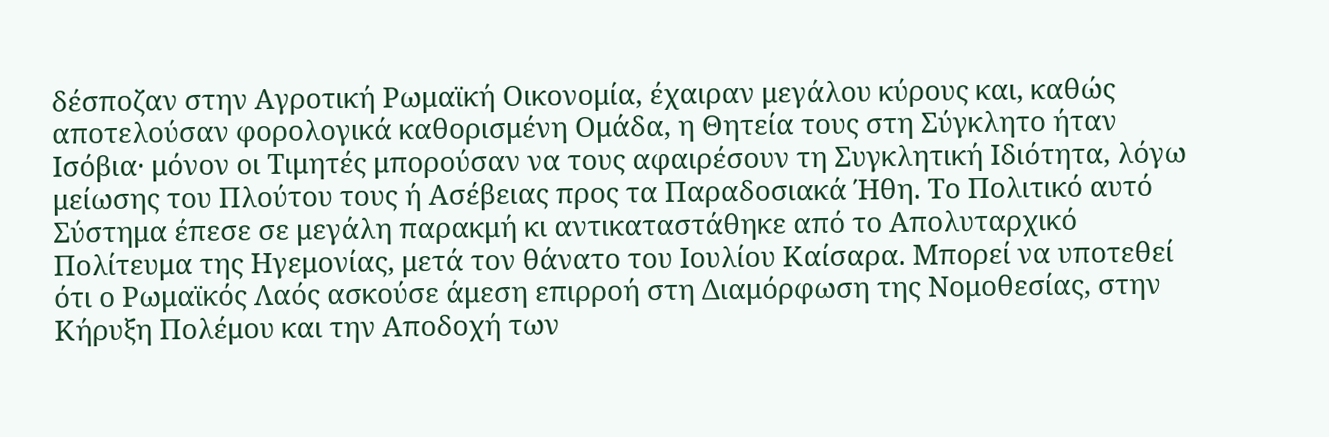δέσποζαν στην Αγροτική Ρωμαϊκή Οικονομία, έχαιραν μεγάλου κύρους και, καθώς αποτελούσαν φορολογικά καθορισμένη Ομάδα, η Θητεία τους στη Σύγκλητο ήταν Ισόβια· μόνον οι Τιμητές μπορούσαν να τους αφαιρέσουν τη Συγκλητική Ιδιότητα, λόγω μείωσης του Πλούτου τους ή Ασέβειας προς τα Παραδοσιακά Ήθη. Το Πολιτικό αυτό Σύστημα έπεσε σε μεγάλη παρακμή κι αντικαταστάθηκε από το Απολυταρχικό Πολίτευμα της Ηγεμονίας, μετά τον θάνατο του Ιουλίου Καίσαρα. Μπορεί να υποτεθεί ότι ο Ρωμαϊκός Λαός ασκούσε άμεση επιρροή στη Διαμόρφωση της Νομοθεσίας, στην Κήρυξη Πολέμου και την Αποδοχή των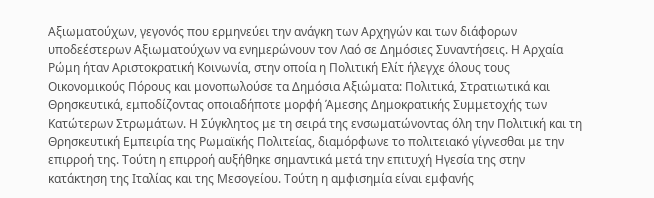Αξιωματούχων, γεγονός που ερμηνεύει την ανάγκη των Αρχηγών και των διάφορων υποδεέστερων Αξιωματούχων να ενημερώνουν τον Λαό σε Δημόσιες Συναντήσεις. Η Αρχαία Ρώμη ήταν Αριστοκρατική Κοινωνία, στην οποία η Πολιτική Ελίτ ήλεγχε όλους τους Οικονομικούς Πόρους και μονοπωλούσε τα Δημόσια Αξιώματα: Πολιτικά, Στρατιωτικά και Θρησκευτικά, εμποδίζοντας οποιαδήποτε μορφή Άμεσης Δημοκρατικής Συμμετοχής των Κατώτερων Στρωμάτων. Η Σύγκλητος με τη σειρά της ενσωματώνοντας όλη την Πολιτική και τη Θρησκευτική Εμπειρία της Ρωμαϊκής Πολιτείας, διαμόρφωνε το πολιτειακό γίγνεσθαι με την επιρροή της. Τούτη η επιρροή αυξήθηκε σημαντικά μετά την επιτυχή Ηγεσία της στην κατάκτηση της Ιταλίας και της Μεσογείου. Τούτη η αμφισημία είναι εμφανής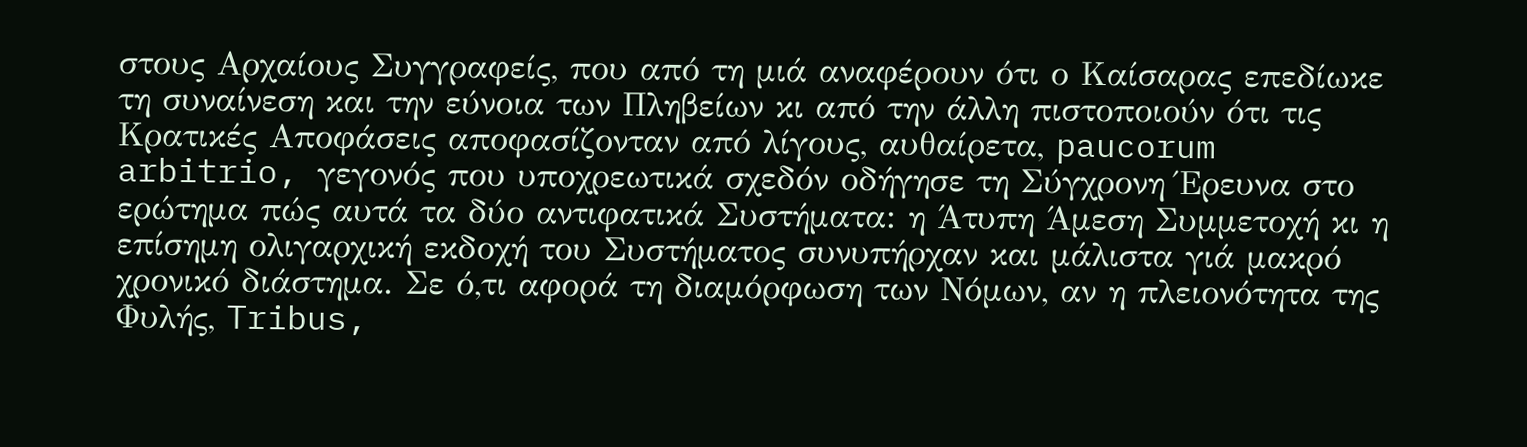στους Αρχαίους Συγγραφείς, που από τη μιά αναφέρουν ότι ο Καίσαρας επεδίωκε τη συναίνεση και την εύνοια των Πληβείων κι από την άλλη πιστοποιούν ότι τις Κρατικές Αποφάσεις αποφασίζονταν από λίγους, αυθαίρετα, paucorum arbitrio, γεγονός που υποχρεωτικά σχεδόν οδήγησε τη Σύγχρονη Έρευνα στο ερώτημα πώς αυτά τα δύο αντιφατικά Συστήματα: η Άτυπη Άμεση Συμμετοχή κι η επίσημη ολιγαρχική εκδοχή του Συστήματος συνυπήρχαν και μάλιστα γιά μακρό χρονικό διάστημα. Σε ό,τι αφορά τη διαμόρφωση των Νόμων, αν η πλειονότητα της Φυλής, Tribus,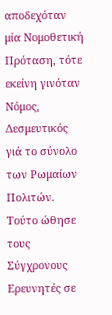αποδεχόταν μία Νομοθετική Πρόταση, τότε εκείνη γινόταν Νόμος, Δεσμευτικός γιά το σύνολο των Ρωμαίων Πολιτών. Τούτο ώθησε τους Σύγχρονους Ερευνητές σε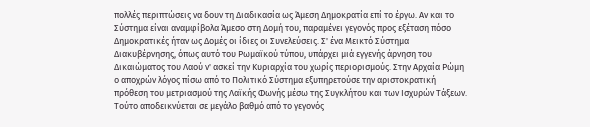πολλές περιπτώσεις να δουν τη Διαδικασία ως Άμεση Δημοκρατία επί το έργω. Αν και το Σύστημα είναι αναμφίβολα Άμεσο στη Δομή του, παραμένει γεγονός προς εξέταση πόσο Δημοκρατικές ήταν ως Δομές οι ίδιες οι Συνελεύσεις. Σ' ένα Μεικτό Σύστημα Διακυβέρνησης, όπως αυτό του Ρωμαϊκού τύπου, υπάρχει μιά εγγενής άρνηση του Δικαιώματος του Λαού ν' ασκεί την Κυριαρχία του χωρίς περιορισμούς. Στην Αρχαία Ρώμη ο αποχρών λόγος πίσω από το Πολιτικό Σύστημα εξυπηρετούσε την αριστοκρατική πρόθεση του μετριασμού της Λαϊκής Φωνής μέσω της Συγκλήτου και των Ισχυρών Τάξεων. Τούτο αποδεικνύεται σε μεγάλο βαθμό από το γεγονός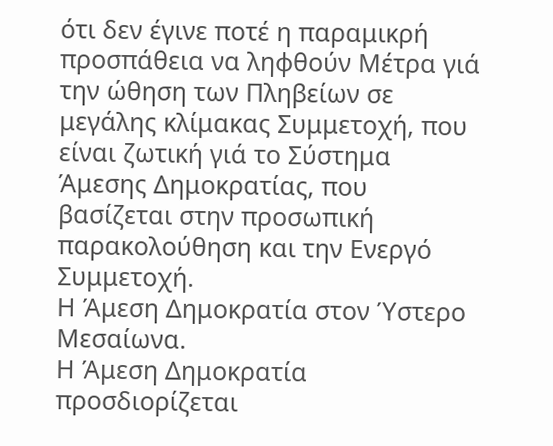ότι δεν έγινε ποτέ η παραμικρή προσπάθεια να ληφθούν Μέτρα γιά την ώθηση των Πληβείων σε μεγάλης κλίμακας Συμμετοχή, που είναι ζωτική γιά το Σύστημα Άμεσης Δημοκρατίας, που βασίζεται στην προσωπική παρακολούθηση και την Ενεργό Συμμετοχή.
Η Άμεση Δημοκρατία στον Ύστερο Μεσαίωνα.
Η Άμεση Δημοκρατία προσδιορίζεται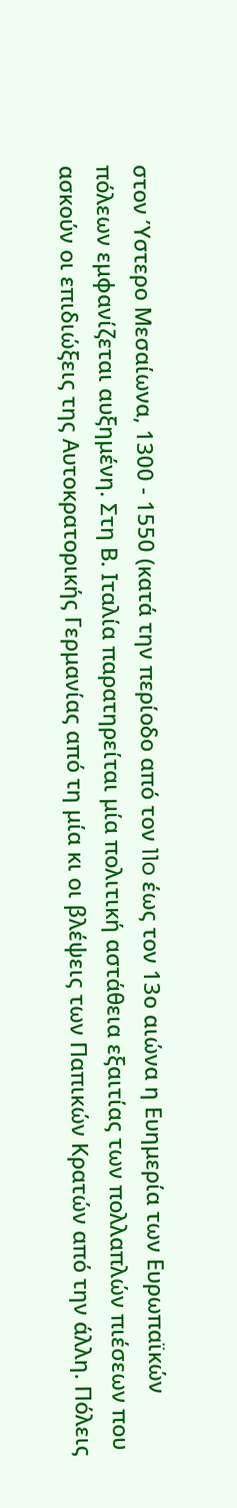στον Ύστερο Μεσαίωνα, 1300 - 1550 (κατά την περίοδο από τον 11o έως τον 13ο αιώνα η Ευημερία των Ευρωπαϊκών πόλεων εμφανίζεται αυξημένη. Στη Β. Ιταλία παρατηρείται μία πολιτική αστάθεια εξαιτίας των πολλαπλών πιέσεων που ασκούν οι επιδιώξεις της Αυτοκρατορικής Γερμανίας από τη μία κι οι βλέψεις των Παπικών Κρατών από την άλλη. Πόλεις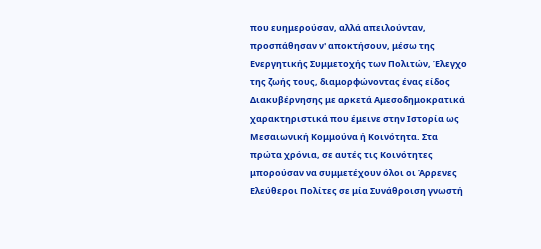που ευημερούσαν, αλλά απειλούνταν, προσπάθησαν ν' αποκτήσουν, μέσω της Ενεργητικής Συμμετοχής των Πολιτών, Έλεγχο της ζωής τους, διαμορφώνοντας ένας είδος Διακυβέρνησης με αρκετά Αμεσοδημοκρατικά χαρακτηριστικά που έμεινε στην Ιστορία ως Μεσαιωνική Κομμούνα ή Κοινότητα. Στα πρώτα χρόνια, σε αυτές τις Κοινότητες μπορούσαν να συμμετέχουν όλοι οι Άρρενες Ελεύθεροι Πολίτες σε μία Συνάθροιση γνωστή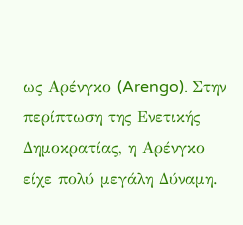ως Αρένγκο (Arengo). Στην περίπτωση της Ενετικής Δημοκρατίας, η Αρένγκο είχε πολύ μεγάλη Δύναμη.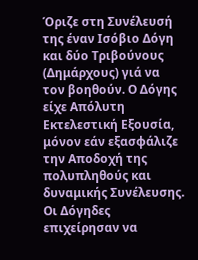Όριζε στη Συνέλευσή της έναν Ισόβιο Δόγη και δύο Τριβούνους (Δημάρχους) γιά να τον βοηθούν. Ο Δόγης είχε Απόλυτη Εκτελεστική Εξουσία, μόνον εάν εξασφάλιζε την Αποδοχή της πολυπληθούς και δυναμικής Συνέλευσης. Οι Δόγηδες επιχείρησαν να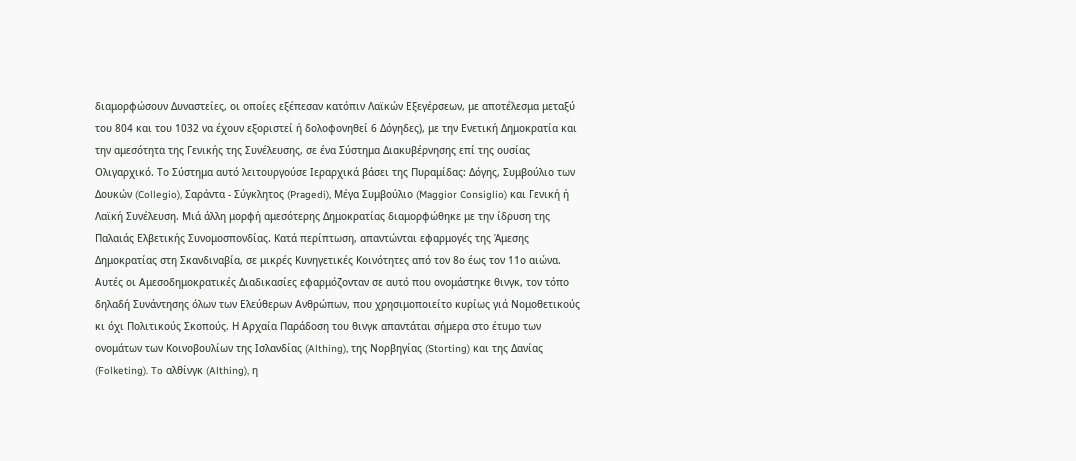διαμορφώσουν Δυναστείες, οι οποίες εξέπεσαν κατόπιν Λαϊκών Εξεγέρσεων, με αποτέλεσμα μεταξύ του 804 και του 1032 να έχουν εξοριστεί ή δολοφονηθεί 6 Δόγηδες), με την Ενετική Δημοκρατία και την αμεσότητα της Γενικής της Συνέλευσης, σε ένα Σύστημα Διακυβέρνησης επί της ουσίας Ολιγαρχικό. Το Σύστημα αυτό λειτουργούσε Ιεραρχικά βάσει της Πυραμίδας: Δόγης, Συμβούλιο των Δουκών (Collegio), Σαράντα - Σύγκλητος (Pragedi), Μέγα Συμβούλιο (Maggior Consiglio) και Γενική ή Λαϊκή Συνέλευση. Μιά άλλη μορφή αμεσότερης Δημοκρατίας διαμορφώθηκε με την ίδρυση της Παλαιάς Ελβετικής Συνομοσπονδίας. Κατά περίπτωση, απαντώνται εφαρμογές της Άμεσης Δημοκρατίας στη Σκανδιναβία, σε μικρές Κυνηγετικές Κοινότητες από τον 8ο έως τον 11ο αιώνα. Αυτές οι Αμεσοδημοκρατικές Διαδικασίες εφαρμόζονταν σε αυτό που ονομάστηκε θινγκ, τον τόπο δηλαδή Συνάντησης όλων των Ελεύθερων Ανθρώπων, που χρησιμοποιείτο κυρίως γιά Νομοθετικούς κι όχι Πολιτικούς Σκοπούς. Η Αρχαία Παράδοση του θινγκ απαντάται σήμερα στο έτυμο των ονομάτων των Κοινοβουλίων της Ισλανδίας (Althing), της Νορβηγίας (Storting) και της Δανίας (Folketing). To αλθίνγκ (Althing), η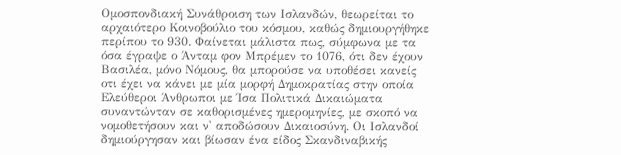Ομοσπονδιακή Συνάθροιση των Ισλανδών, θεωρείται το αρχαιότερο Κοινοβούλιο του κόσμου, καθώς δημιουργήθηκε περίπου το 930. Φαίνεται μάλιστα πως, σύμφωνα με τα όσα έγραψε ο Άνταμ φον Μπρέμεν το 1076, ότι δεν έχουν Βασιλέα, μόνο Νόμους, θα μπορούσε να υποθέσει κανείς οτι έχει να κάνει με μία μορφή Δημοκρατίας στην οποία Ελεύθεροι Άνθρωποι με Ίσα Πολιτικά Δικαιώματα συναντώνταν σε καθορισμένες ημερομηνίες, με σκοπό να νομοθετήσουν και ν' αποδώσουν Δικαιοσύνη. Οι Ισλανδοί δημιούργησαν και βίωσαν ένα είδος Σκανδιναβικής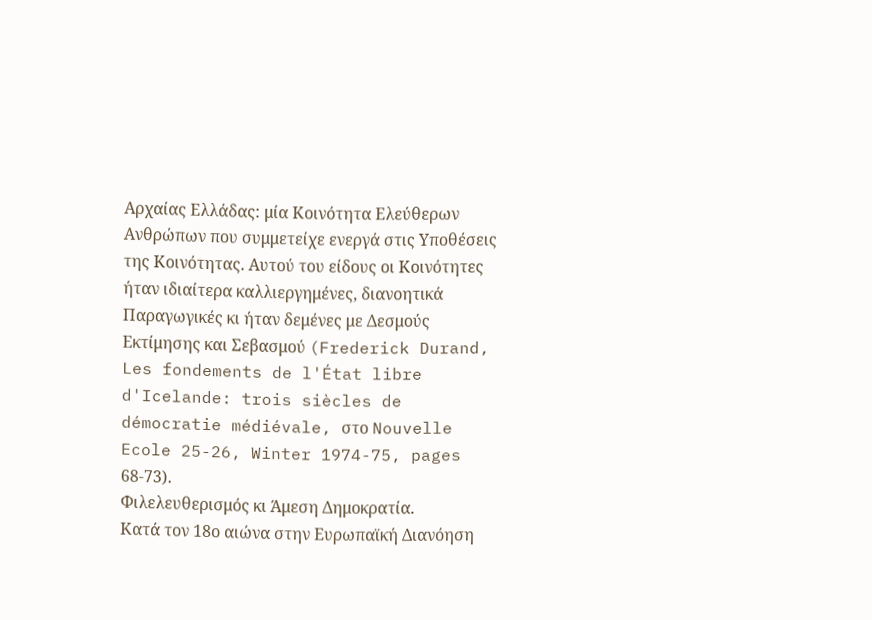Αρχαίας Ελλάδας: μία Κοινότητα Ελεύθερων Ανθρώπων που συμμετείχε ενεργά στις Υποθέσεις της Κοινότητας. Αυτού του είδους οι Κοινότητες ήταν ιδιαίτερα καλλιεργημένες, διανοητικά Παραγωγικές κι ήταν δεμένες με Δεσμούς Εκτίμησης και Σεβασμού (Frederick Durand, Les fondements de l'État libre d'Icelande: trois siècles de démocratie médiévale, στο Nouvelle Ecole 25-26, Winter 1974-75, pages 68-73).
Φιλελευθερισμός κι Άμεση Δημοκρατία.
Κατά τον 18ο αιώνα στην Ευρωπαϊκή Διανόηση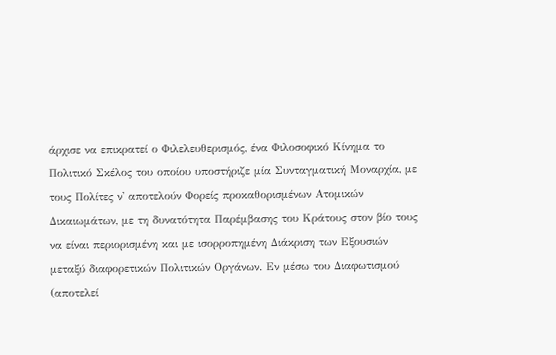άρχισε να επικρατεί ο Φιλελευθερισμός, ένα Φιλοσοφικό Κίνημα το Πολιτικό Σκέλος του οποίου υποστήριζε μία Συνταγματική Μοναρχία, με τους Πολίτες ν' αποτελούν Φορείς προκαθορισμένων Ατομικών Δικαιωμάτων, με τη δυνατότητα Παρέμβασης του Κράτους στον βίο τους να είναι περιορισμένη και με ισορροπημένη Διάκριση των Εξουσιών μεταξύ διαφορετικών Πολιτικών Οργάνων. Εν μέσω του Διαφωτισμού (αποτελεί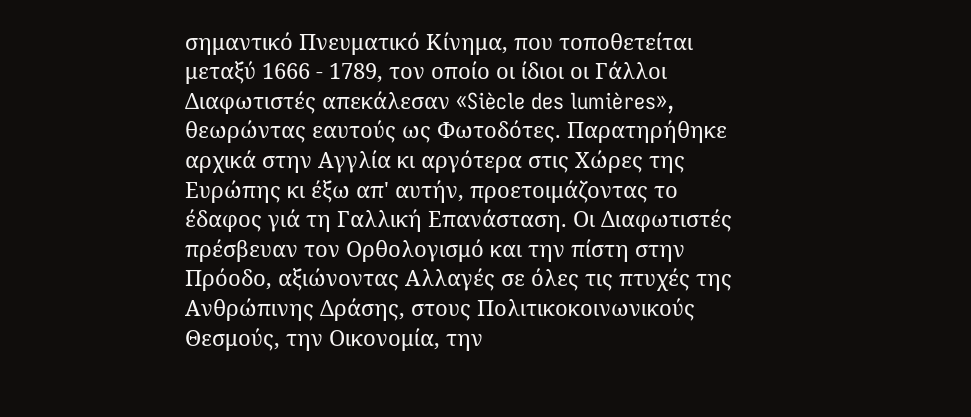σημαντικό Πνευματικό Κίνημα, που τοποθετείται μεταξύ 1666 - 1789, τον οποίο οι ίδιοι οι Γάλλοι Διαφωτιστές απεκάλεσαν «Siècle des lumières», θεωρώντας εαυτούς ως Φωτοδότες. Παρατηρήθηκε αρχικά στην Αγγλία κι αργότερα στις Χώρες της Ευρώπης κι έξω απ' αυτήν, προετοιμάζοντας το έδαφος γιά τη Γαλλική Επανάσταση. Οι Διαφωτιστές πρέσβευαν τον Ορθολογισμό και την πίστη στην Πρόοδο, αξιώνοντας Αλλαγές σε όλες τις πτυχές της Ανθρώπινης Δράσης, στους Πολιτικοκοινωνικούς Θεσμούς, την Οικονομία, την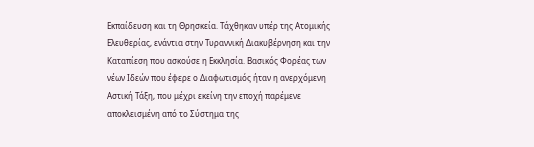Εκπαίδευση και τη Θρησκεία. Τάχθηκαν υπέρ της Ατομικής Ελευθερίας, ενάντια στην Τυραννική Διακυβέρνηση και την Καταπίεση που ασκούσε η Εκκλησία. Βασικός Φορέας των νέων Ιδεών που έφερε ο Διαφωτισμός ήταν η ανερχόμενη Αστική Τάξη, που μέχρι εκείνη την εποχή παρέμενε αποκλεισμένη από το Σύστημα της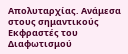Απολυταρχίας. Ανάμεσα στους σημαντικούς Εκφραστές του Διαφωτισμού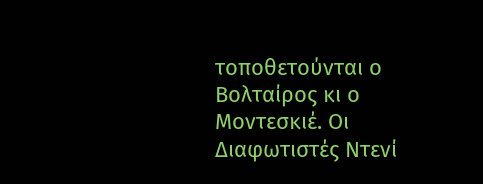τοποθετούνται ο Βολταίρος κι ο Μοντεσκιέ. Οι Διαφωτιστές Ντενί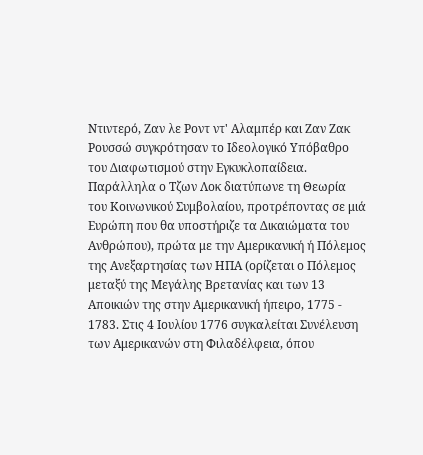Ντιντερό, Ζαν λε Ροντ ντ' Αλαμπέρ και Ζαν Ζακ Ρουσσώ συγκρότησαν το Ιδεολογικό Υπόβαθρο του Διαφωτισμού στην Εγκυκλοπαίδεια. Παράλληλα ο Τζων Λοκ διατύπωνε τη Θεωρία του Κοινωνικού Συμβολαίου, προτρέποντας σε μιά Ευρώπη που θα υποστήριζε τα Δικαιώματα του Ανθρώπου), πρώτα με την Αμερικανική ή Πόλεμος της Ανεξαρτησίας των ΗΠΑ (ορίζεται ο Πόλεμος μεταξύ της Μεγάλης Βρετανίας και των 13 Αποικιών της στην Αμερικανική ήπειρο, 1775 - 1783. Στις 4 Ιουλίου 1776 συγκαλείται Συνέλευση των Αμερικανών στη Φιλαδέλφεια, όπου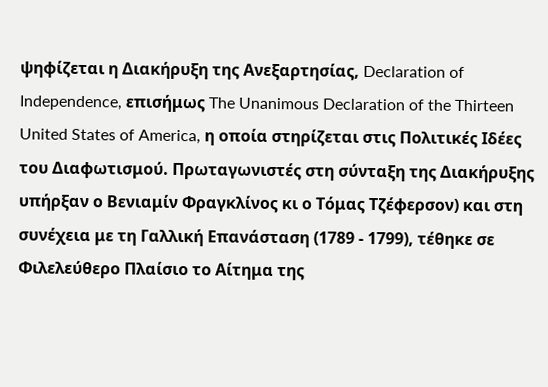ψηφίζεται η Διακήρυξη της Ανεξαρτησίας, Declaration of Independence, επισήμως The Unanimous Declaration of the Thirteen United States of America, η οποία στηρίζεται στις Πολιτικές Ιδέες του Διαφωτισμού. Πρωταγωνιστές στη σύνταξη της Διακήρυξης υπήρξαν ο Βενιαμίν Φραγκλίνος κι ο Τόμας Τζέφερσον) και στη συνέχεια με τη Γαλλική Επανάσταση (1789 - 1799), τέθηκε σε Φιλελεύθερο Πλαίσιο το Αίτημα της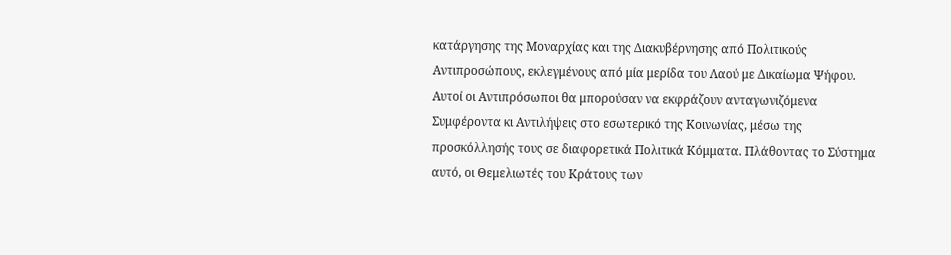κατάργησης της Μοναρχίας και της Διακυβέρνησης από Πολιτικούς Αντιπροσώπους, εκλεγμένους από μία μερίδα του Λαού με Δικαίωμα Ψήφου. Αυτοί οι Αντιπρόσωποι θα μπορούσαν να εκφράζουν ανταγωνιζόμενα Συμφέροντα κι Αντιλήψεις στο εσωτερικό της Κοινωνίας, μέσω της προσκόλλησής τους σε διαφορετικά Πολιτικά Κόμματα. Πλάθοντας το Σύστημα αυτό, οι Θεμελιωτές του Κράτους των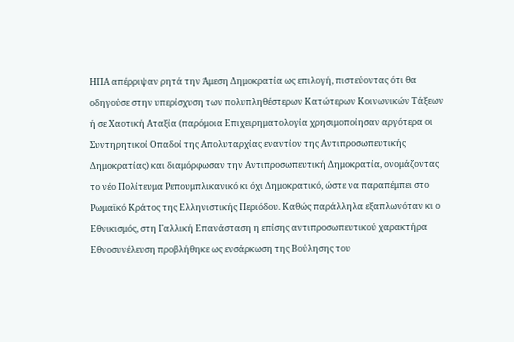ΗΠΑ απέρριψαν ρητά την Άμεση Δημοκρατία ως επιλογή, πιστεύοντας ότι θα οδηγούσε στην υπερίσχυση των πολυπληθέστερων Κατώτερων Κοινωνικών Τάξεων ή σε Χαοτική Αταξία (παρόμοια Επιχειρηματολογία χρησιμοποίησαν αργότερα οι Συντηρητικοί Οπαδοί της Απολυταρχίας εναντίον της Αντιπροσωπευτικής Δημοκρατίας) και διαμόρφωσαν την Αντιπροσωπευτική Δημοκρατία, ονομάζοντας το νέο Πολίτευμα Ρεπουμπλικανικό κι όχι Δημοκρατικό, ώστε να παραπέμπει στο Ρωμαϊκό Κράτος της Ελληνιστικής Περιόδου. Καθώς παράλληλα εξαπλωνόταν κι ο Εθνικισμός, στη Γαλλική Επανάσταση η επίσης αντιπροσωπευτικού χαρακτήρα Εθνοσυνέλευση προβλήθηκε ως ενσάρκωση της Βούλησης του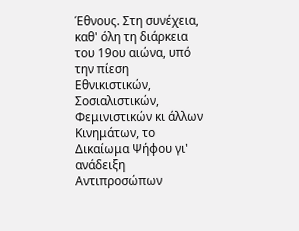Έθνους. Στη συνέχεια, καθ' όλη τη διάρκεια του 19ου αιώνα, υπό την πίεση Εθνικιστικών, Σοσιαλιστικών, Φεμινιστικών κι άλλων Κινημάτων, το Δικαίωμα Ψήφου γι' ανάδειξη Αντιπροσώπων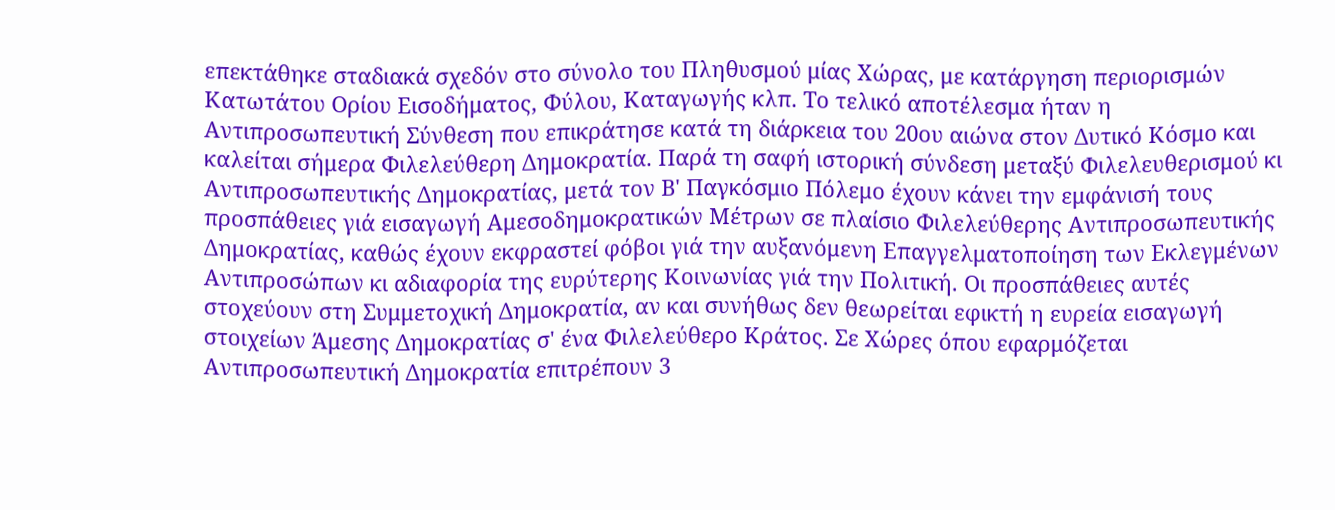επεκτάθηκε σταδιακά σχεδόν στο σύνολο του Πληθυσμού μίας Χώρας, με κατάργηση περιορισμών Κατωτάτου Ορίου Εισοδήματος, Φύλου, Καταγωγής κλπ. Το τελικό αποτέλεσμα ήταν η Αντιπροσωπευτική Σύνθεση που επικράτησε κατά τη διάρκεια του 20ου αιώνα στον Δυτικό Κόσμο και καλείται σήμερα Φιλελεύθερη Δημοκρατία. Παρά τη σαφή ιστορική σύνδεση μεταξύ Φιλελευθερισμού κι Αντιπροσωπευτικής Δημοκρατίας, μετά τον Β' Παγκόσμιο Πόλεμο έχουν κάνει την εμφάνισή τους προσπάθειες γιά εισαγωγή Αμεσοδημοκρατικών Μέτρων σε πλαίσιο Φιλελεύθερης Αντιπροσωπευτικής Δημοκρατίας, καθώς έχουν εκφραστεί φόβοι γιά την αυξανόμενη Επαγγελματοποίηση των Εκλεγμένων Αντιπροσώπων κι αδιαφορία της ευρύτερης Κοινωνίας γιά την Πολιτική. Οι προσπάθειες αυτές στοχεύουν στη Συμμετοχική Δημοκρατία, αν και συνήθως δεν θεωρείται εφικτή η ευρεία εισαγωγή στοιχείων Άμεσης Δημοκρατίας σ' ένα Φιλελεύθερο Κράτος. Σε Χώρες όπου εφαρμόζεται Αντιπροσωπευτική Δημοκρατία επιτρέπουν 3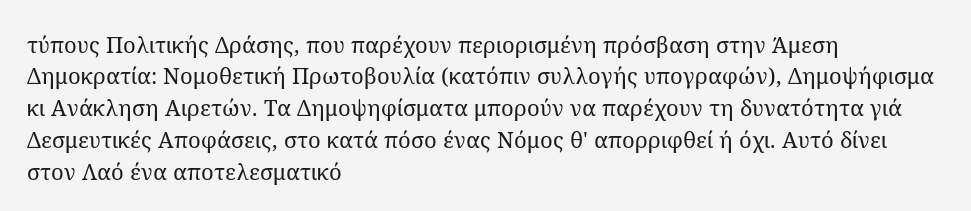τύπους Πολιτικής Δράσης, που παρέχουν περιορισμένη πρόσβαση στην Άμεση Δημοκρατία: Νομοθετική Πρωτοβουλία (κατόπιν συλλογής υπογραφών), Δημοψήφισμα κι Ανάκληση Αιρετών. Τα Δημοψηφίσματα μπορούν να παρέχουν τη δυνατότητα γιά Δεσμευτικές Αποφάσεις, στο κατά πόσο ένας Νόμος θ' απορριφθεί ή όχι. Αυτό δίνει στον Λαό ένα αποτελεσματικό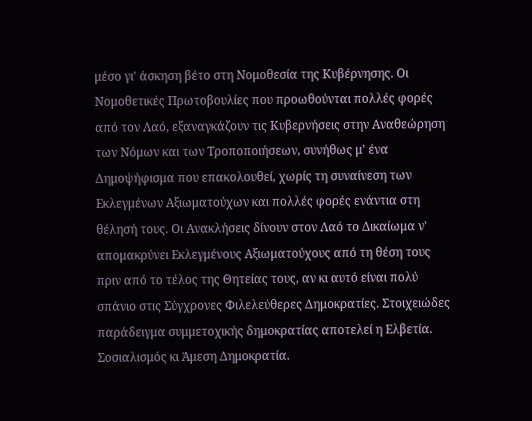μέσο γι' άσκηση βέτο στη Νομοθεσία της Κυβέρνησης. Οι Νομοθετικές Πρωτοβουλίες που προωθούνται πολλές φορές από τον Λαό, εξαναγκάζουν τις Κυβερνήσεις στην Αναθεώρηση των Νόμων και των Τροποποιήσεων, συνήθως μ' ένα Δημοψήφισμα που επακολουθεί, χωρίς τη συναίνεση των Εκλεγμένων Αξιωματούχων και πολλές φορές ενάντια στη θέλησή τους. Οι Ανακλήσεις δίνουν στον Λαό το Δικαίωμα ν' απομακρύνει Εκλεγμένους Αξιωματούχους από τη θέση τους πριν από το τέλος της Θητείας τους, αν κι αυτό είναι πολύ σπάνιο στις Σύγχρονες Φιλελεύθερες Δημοκρατίες. Στοιχειώδες παράδειγμα συμμετοχικής δημοκρατίας αποτελεί η Ελβετία.
Σοσιαλισμός κι Άμεση Δημοκρατία.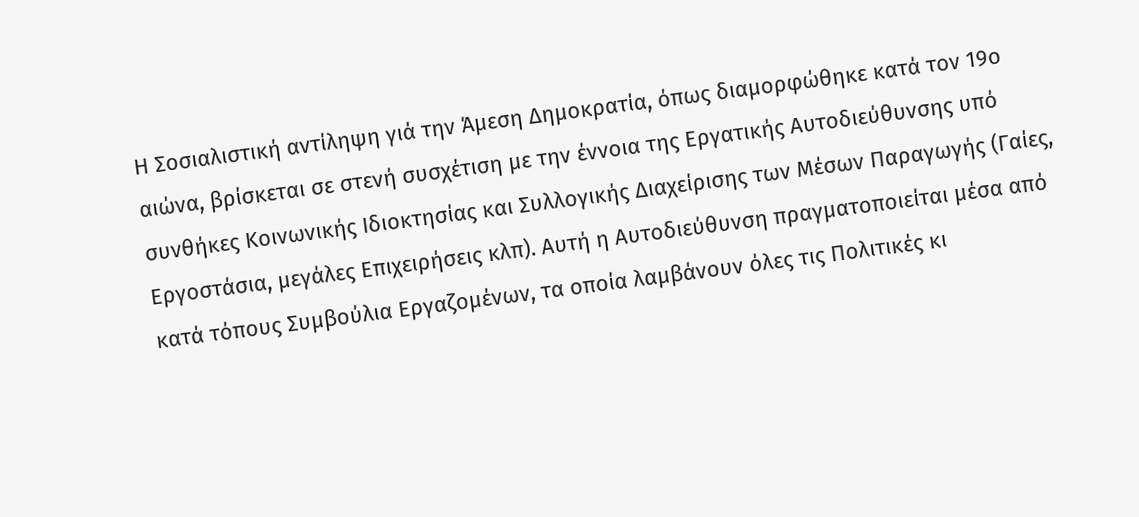Η Σοσιαλιστική αντίληψη γιά την Άμεση Δημοκρατία, όπως διαμορφώθηκε κατά τον 19ο αιώνα, βρίσκεται σε στενή συσχέτιση με την έννοια της Εργατικής Αυτοδιεύθυνσης υπό συνθήκες Κοινωνικής Ιδιοκτησίας και Συλλογικής Διαχείρισης των Μέσων Παραγωγής (Γαίες, Εργοστάσια, μεγάλες Επιχειρήσεις κλπ). Αυτή η Αυτοδιεύθυνση πραγματοποιείται μέσα από κατά τόπους Συμβούλια Εργαζομένων, τα οποία λαμβάνουν όλες τις Πολιτικές κι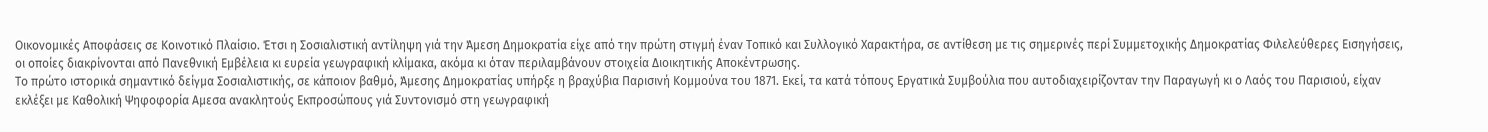Οικονομικές Αποφάσεις σε Κοινοτικό Πλαίσιο. Έτσι η Σοσιαλιστική αντίληψη γιά την Άμεση Δημοκρατία είχε από την πρώτη στιγμή έναν Τοπικό και Συλλογικό Χαρακτήρα, σε αντίθεση με τις σημερινές περί Συμμετοχικής Δημοκρατίας Φιλελεύθερες Εισηγήσεις, οι οποίες διακρίνονται από Πανεθνική Εμβέλεια κι ευρεία γεωγραφική κλίμακα, ακόμα κι όταν περιλαμβάνουν στοιχεία Διοικητικής Αποκέντρωσης.
Το πρώτο ιστορικά σημαντικό δείγμα Σοσιαλιστικής, σε κάποιον βαθμό, Άμεσης Δημοκρατίας υπήρξε η βραχύβια Παρισινή Κομμούνα του 1871. Εκεί, τα κατά τόπους Εργατικά Συμβούλια που αυτοδιαχειρίζονταν την Παραγωγή κι ο Λαός του Παρισιού, είχαν εκλέξει με Καθολική Ψηφοφορία Αμεσα ανακλητούς Εκπροσώπους γιά Συντονισμό στη γεωγραφική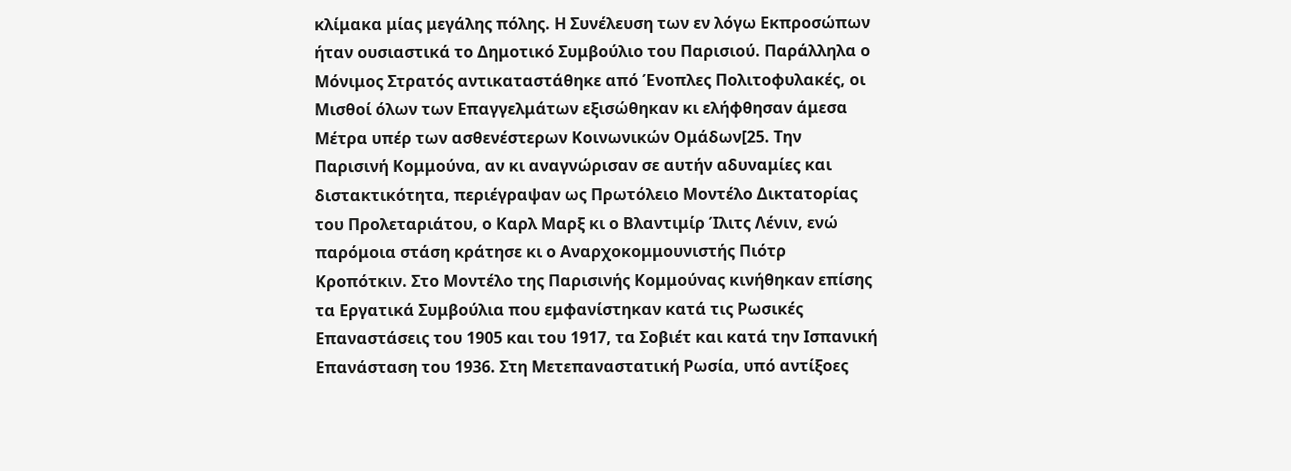κλίμακα μίας μεγάλης πόλης. Η Συνέλευση των εν λόγω Εκπροσώπων ήταν ουσιαστικά το Δημοτικό Συμβούλιο του Παρισιού. Παράλληλα ο Μόνιμος Στρατός αντικαταστάθηκε από Ένοπλες Πολιτοφυλακές, οι Μισθοί όλων των Επαγγελμάτων εξισώθηκαν κι ελήφθησαν άμεσα Μέτρα υπέρ των ασθενέστερων Κοινωνικών Ομάδων[25. Την Παρισινή Κομμούνα, αν κι αναγνώρισαν σε αυτήν αδυναμίες και διστακτικότητα, περιέγραψαν ως Πρωτόλειο Μοντέλο Δικτατορίας του Προλεταριάτου, ο Καρλ Μαρξ κι ο Βλαντιμίρ Ίλιτς Λένιν, ενώ παρόμοια στάση κράτησε κι ο Αναρχοκομμουνιστής Πιότρ Κροπότκιν. Στο Μοντέλο της Παρισινής Κομμούνας κινήθηκαν επίσης τα Εργατικά Συμβούλια που εμφανίστηκαν κατά τις Ρωσικές Επαναστάσεις του 1905 και του 1917, τα Σοβιέτ και κατά την Ισπανική Επανάσταση του 1936. Στη Μετεπαναστατική Ρωσία, υπό αντίξοες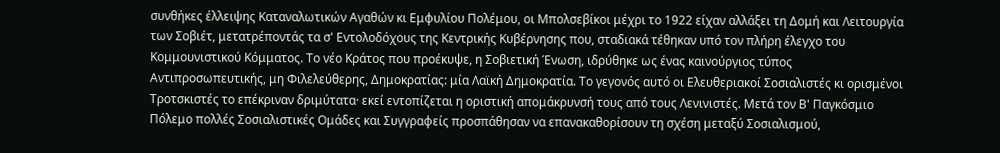συνθήκες έλλειψης Καταναλωτικών Αγαθών κι Εμφυλίου Πολέμου, οι Μπολσεβίκοι μέχρι το 1922 είχαν αλλάξει τη Δομή και Λειτουργία των Σοβιέτ, μετατρέποντάς τα σ' Εντολοδόχους της Κεντρικής Κυβέρνησης που, σταδιακά τέθηκαν υπό τον πλήρη έλεγχο του Κομμουνιστικού Κόμματος. Το νέο Κράτος που προέκυψε, η Σοβιετική Ένωση, ιδρύθηκε ως ένας καινούργιος τύπος Αντιπροσωπευτικής, μη Φιλελεύθερης, Δημοκρατίας: μία Λαϊκή Δημοκρατία. Το γεγονός αυτό οι Ελευθεριακοί Σοσιαλιστές κι ορισμένοι Τροτσκιστές το επέκριναν δριμύτατα· εκεί εντοπίζεται η οριστική απομάκρυνσή τους από τους Λενινιστές. Μετά τον Β' Παγκόσμιο Πόλεμο πολλές Σοσιαλιστικές Ομάδες και Συγγραφείς προσπάθησαν να επανακαθορίσουν τη σχέση μεταξύ Σοσιαλισμού,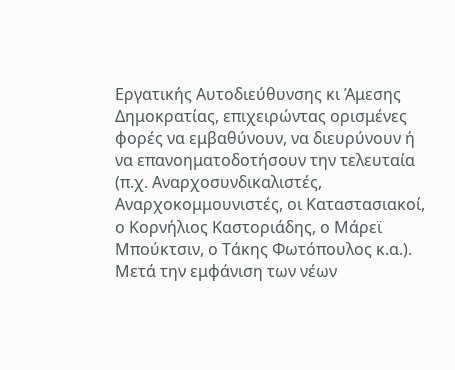Εργατικής Αυτοδιεύθυνσης κι Άμεσης Δημοκρατίας, επιχειρώντας ορισμένες φορές να εμβαθύνουν, να διευρύνουν ή να επανοηματοδοτήσουν την τελευταία (π.χ. Αναρχοσυνδικαλιστές, Αναρχοκομμουνιστές, οι Καταστασιακοί, ο Κορνήλιος Καστοριάδης, ο Μάρεϊ Μπούκτσιν, ο Τάκης Φωτόπουλος κ.α.).
Μετά την εμφάνιση των νέων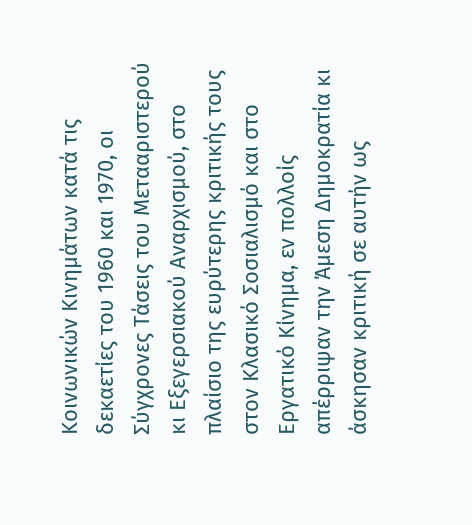Κοινωνικών Κινημάτων κατά τις δεκαετίες του 1960 και 1970, οι Σύγχρονες Τάσεις του Μετααριστερού κι Εξεγερσιακού Αναρχισμού, στο πλαίσιο της ευρύτερης κριτικής τους στον Κλασικό Σοσιαλισμό και στο Εργατικό Κίνημα, εν πολλοίς απέρριψαν την Άμεση Δημοκρατία κι άσκησαν κριτική σε αυτήν ως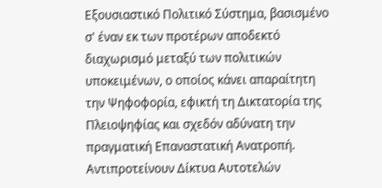Εξουσιαστικό Πολιτικό Σύστημα, βασισμένο σ' έναν εκ των προτέρων αποδεκτό διαχωρισμό μεταξύ των πολιτικών υποκειμένων, ο οποίος κάνει απαραίτητη την Ψηφοφορία, εφικτή τη Δικτατορία της Πλειοψηφίας και σχεδόν αδύνατη την πραγματική Επαναστατική Ανατροπή. Αντιπροτείνουν Δίκτυα Αυτοτελών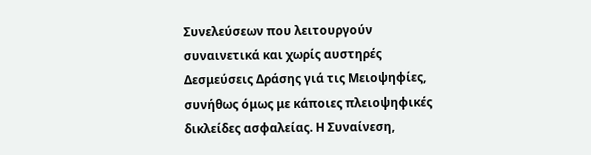Συνελεύσεων που λειτουργούν συναινετικά και χωρίς αυστηρές Δεσμεύσεις Δράσης γιά τις Μειοψηφίες, συνήθως όμως με κάποιες πλειοψηφικές δικλείδες ασφαλείας. Η Συναίνεση,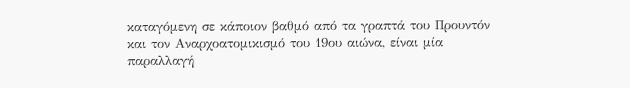καταγόμενη σε κάποιον βαθμό από τα γραπτά του Προυντόν και τον Αναρχοατομικισμό του 19ου αιώνα, είναι μία παραλλαγή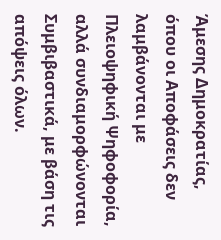Άμεσης Δημοκρατίας, όπου οι Αποφάσεις δεν λαμβάνονται με Πλειοψηφική Ψηφοφορία, αλλά συνδιαμορφώνονται Συμβιβαστικά, με βάση τις απόψεις όλων.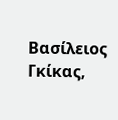Βασίλειος Γκίκας,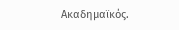Ακαδημαϊκός.